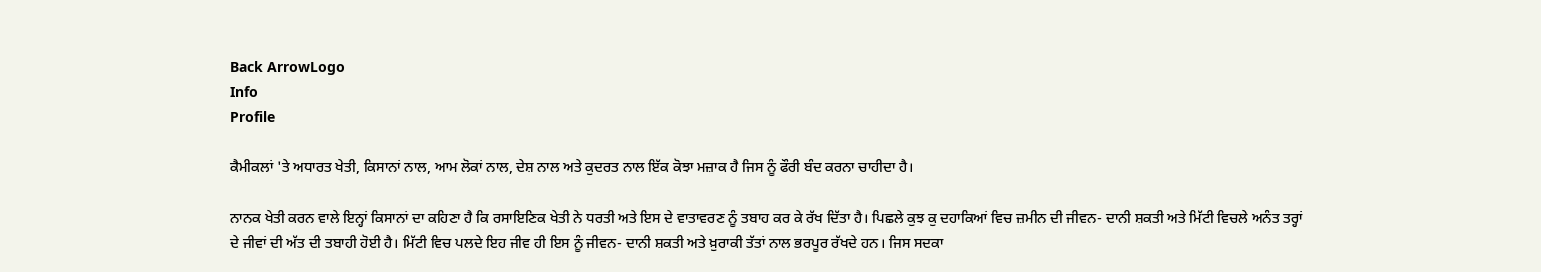Back ArrowLogo
Info
Profile

ਕੈਮੀਕਲਾਂ 'ਤੇ ਅਧਾਰਤ ਖੇਤੀ, ਕਿਸਾਨਾਂ ਨਾਲ, ਆਮ ਲੋਕਾਂ ਨਾਲ, ਦੇਸ਼ ਨਾਲ ਅਤੇ ਕੁਦਰਤ ਨਾਲ ਇੱਕ ਕੋਝਾ ਮਜ਼ਾਕ ਹੈ ਜਿਸ ਨੂੰ ਫੌਰੀ ਬੰਦ ਕਰਨਾ ਚਾਹੀਦਾ ਹੈ।

ਨਾਨਕ ਖੇਤੀ ਕਰਨ ਵਾਲੇ ਇਨ੍ਹਾਂ ਕਿਸਾਨਾਂ ਦਾ ਕਹਿਣਾ ਹੈ ਕਿ ਰਸਾਇਣਿਕ ਖੇਤੀ ਨੇ ਧਰਤੀ ਅਤੇ ਇਸ ਦੇ ਵਾਤਾਵਰਣ ਨੂੰ ਤਬਾਹ ਕਰ ਕੇ ਰੱਖ ਦਿੱਤਾ ਹੈ। ਪਿਛਲੇ ਕੁਝ ਕੁ ਦਹਾਕਿਆਂ ਵਿਚ ਜ਼ਮੀਨ ਦੀ ਜੀਵਨ- ਦਾਨੀ ਸ਼ਕਤੀ ਅਤੇ ਮਿੱਟੀ ਵਿਚਲੇ ਅਨੰਤ ਤਰ੍ਹਾਂ ਦੇ ਜੀਵਾਂ ਦੀ ਅੱਤ ਦੀ ਤਬਾਹੀ ਹੋਈ ਹੈ। ਮਿੱਟੀ ਵਿਚ ਪਲਦੇ ਇਹ ਜੀਵ ਹੀ ਇਸ ਨੂੰ ਜੀਵਨ- ਦਾਨੀ ਸ਼ਕਤੀ ਅਤੇ ਖ਼ੁਰਾਕੀ ਤੱਤਾਂ ਨਾਲ ਭਰਪੂਰ ਰੱਖਦੇ ਹਨ। ਜਿਸ ਸਦਕਾ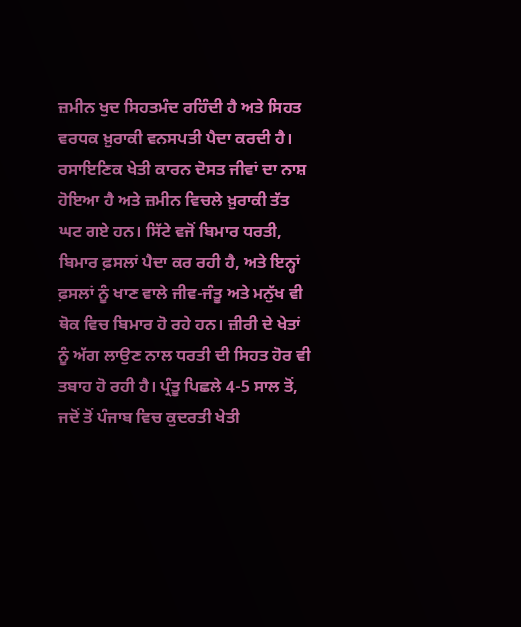ਜ਼ਮੀਨ ਖੁਦ ਸਿਹਤਮੰਦ ਰਹਿੰਦੀ ਹੈ ਅਤੇ ਸਿਹਤ ਵਰਧਕ ਖ਼ੁਰਾਕੀ ਵਨਸਪਤੀ ਪੈਦਾ ਕਰਦੀ ਹੈ। ਰਸਾਇਣਿਕ ਖੇਤੀ ਕਾਰਨ ਦੋਸਤ ਜੀਵਾਂ ਦਾ ਨਾਸ਼ ਹੋਇਆ ਹੈ ਅਤੇ ਜ਼ਮੀਨ ਵਿਚਲੇ ਖ਼ੁਰਾਕੀ ਤੱਤ ਘਟ ਗਏ ਹਨ। ਸਿੱਟੇ ਵਜੋਂ ਬਿਮਾਰ ਧਰਤੀ, ਬਿਮਾਰ ਫ਼ਸਲਾਂ ਪੈਦਾ ਕਰ ਰਹੀ ਹੈ, ਅਤੇ ਇਨ੍ਹਾਂ ਫ਼ਸਲਾਂ ਨੂੰ ਖਾਣ ਵਾਲੇ ਜੀਵ-ਜੰਤੂ ਅਤੇ ਮਨੁੱਖ ਵੀ ਥੋਕ ਵਿਚ ਬਿਮਾਰ ਹੋ ਰਹੇ ਹਨ। ਜ਼ੀਰੀ ਦੇ ਖੇਤਾਂ ਨੂੰ ਅੱਗ ਲਾਉਣ ਨਾਲ ਧਰਤੀ ਦੀ ਸਿਹਤ ਹੋਰ ਵੀ ਤਬਾਹ ਹੋ ਰਹੀ ਹੈ। ਪ੍ਰੰਤੂ ਪਿਛਲੇ 4-5 ਸਾਲ ਤੋਂ, ਜਦੋਂ ਤੋਂ ਪੰਜਾਬ ਵਿਚ ਕੁਦਰਤੀ ਖੇਤੀ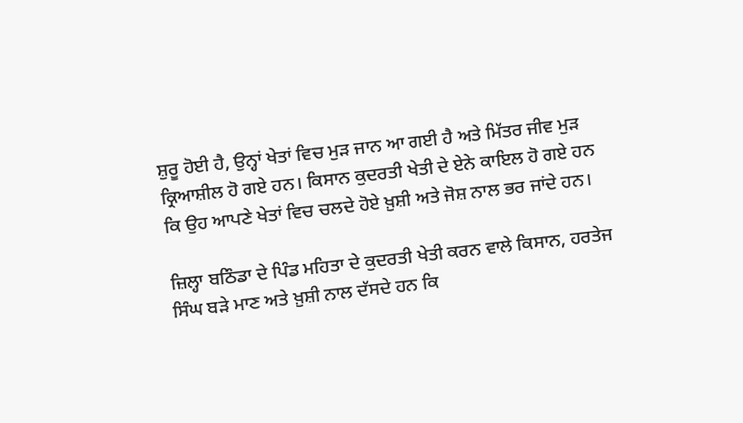ਸ਼ੁਰੂ ਹੋਈ ਹੈ, ਉਨ੍ਹਾਂ ਖੇਤਾਂ ਵਿਚ ਮੁੜ ਜਾਨ ਆ ਗਈ ਹੈ ਅਤੇ ਮਿੱਤਰ ਜੀਵ ਮੁੜ ਕ੍ਰਿਆਸ਼ੀਲ ਹੋ ਗਏ ਹਨ। ਕਿਸਾਨ ਕੁਦਰਤੀ ਖੇਤੀ ਦੇ ਏਨੇ ਕਾਇਲ ਹੋ ਗਏ ਹਨ ਕਿ ਉਹ ਆਪਣੇ ਖੇਤਾਂ ਵਿਚ ਚਲਦੇ ਹੋਏ ਖ਼ੁਸ਼ੀ ਅਤੇ ਜੋਸ਼ ਨਾਲ ਭਰ ਜਾਂਦੇ ਹਨ।

ਜ਼ਿਲ੍ਹਾ ਬਠਿੰਡਾ ਦੇ ਪਿੰਡ ਮਹਿਤਾ ਦੇ ਕੁਦਰਤੀ ਖੇਤੀ ਕਰਨ ਵਾਲੇ ਕਿਸਾਨ, ਹਰਤੇਜ ਸਿੰਘ ਬੜੇ ਮਾਣ ਅਤੇ ਖ਼ੁਸ਼ੀ ਨਾਲ ਦੱਸਦੇ ਹਨ ਕਿ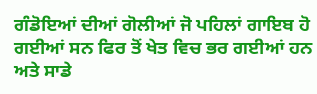ਗੰਡੋਇਆਂ ਦੀਆਂ ਗੋਲੀਆਂ ਜੋ ਪਹਿਲਾਂ ਗਾਇਬ ਹੋ ਗਈਆਂ ਸਨ ਫਿਰ ਤੋਂ ਖੇਤ ਵਿਚ ਭਰ ਗਈਆਂ ਹਨ ਅਤੇ ਸਾਡੇ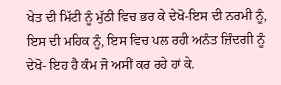ਖੇਤ ਦੀ ਮਿੱਟੀ ਨੂੰ ਮੁੱਠੀ ਵਿਚ ਭਰ ਕੇ ਦੇਖੋ-ਇਸ ਦੀ ਨਰਮੀ ਨੂੰ, ਇਸ ਦੀ ਮਹਿਕ ਨੂੰ, ਇਸ ਵਿਚ ਪਲ ਰਹੀ ਅਨੰਤ ਜ਼ਿੰਦਗੀ ਨੂੰ ਦੇਖੋ- ਇਹ ਹੈ ਕੰਮ ਜੋ ਅਸੀਂ ਕਰ ਰਹੇ ਹਾਂ ਕੇ.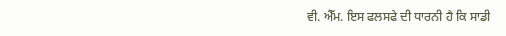ਵੀ. ਐੱਮ. ਇਸ ਫਲਸਫੇ ਦੀ ਧਾਰਨੀ ਹੈ ਕਿ ਸਾਡੀ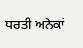ਧਰਤੀ ਅਨੇਕਾਂ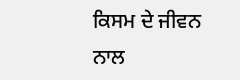ਕਿਸਮ ਦੇ ਜੀਵਨ ਨਾਲ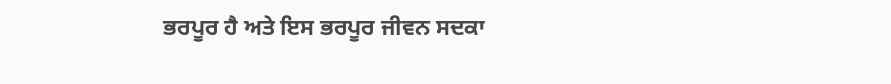ਭਰਪੂਰ ਹੈ ਅਤੇ ਇਸ ਭਰਪੂਰ ਜੀਵਨ ਸਦਕਾ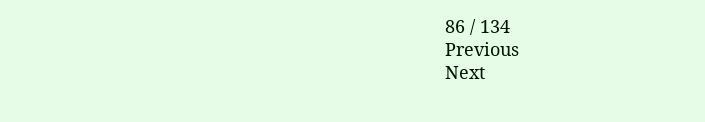86 / 134
Previous
Next